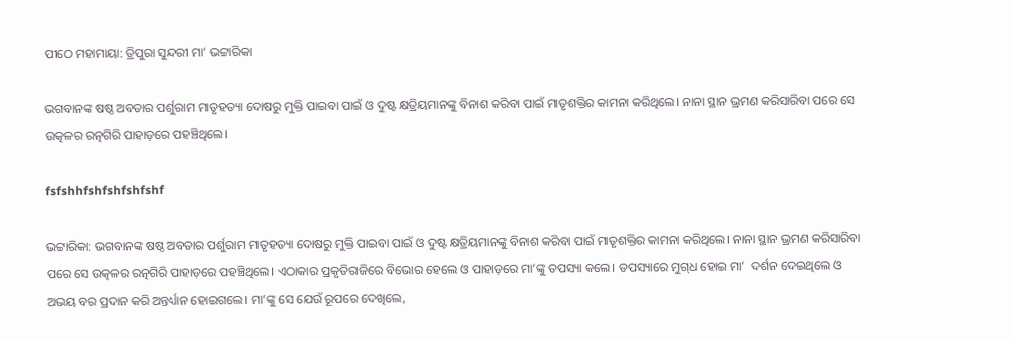ପୀଠେ ମହାମାୟା: ତ୍ରିପୁରା ସୁନ୍ଦରୀ ମା’ ଭଟ୍ଟାରିକା

ଭଗବାନଙ୍କ ଷଷ୍ଠ ଅବତାର ପର୍ଶୁରାମ ମାତୃହତ୍ୟା ଦୋଷରୁ ମୁକ୍ତି ପାଇବା ପାଇଁ ଓ ଦୁଷ୍ଟ କ୍ଷତ୍ରିୟମାନଙ୍କୁ ବିନାଶ କରିବା ପାଇଁ ମାତୃଶକ୍ତିର କାମନା କରିଥିଲେ। ନାନା ସ୍ଥାନ ଭ୍ରମଣ କରିସାରିବା ପରେ ସେ ଉତ୍କଳର ରତ୍ନଗିରି ପାହାଡ଼ରେ ପହଞ୍ଚିଥିଲେ।

fsfshhfshfshfshfshf

ଭଟ୍ଟାରିକା: ଭଗବାନଙ୍କ ଷଷ୍ଠ ଅବତାର ପର୍ଶୁରାମ ମାତୃହତ୍ୟା ଦୋଷରୁ ମୁକ୍ତି ପାଇବା ପାଇଁ ଓ ଦୁଷ୍ଟ କ୍ଷତ୍ରିୟମାନଙ୍କୁ ବିନାଶ କରିବା ପାଇଁ ମାତୃଶକ୍ତିର କାମନା କରିଥିଲେ। ନାନା ସ୍ଥାନ ଭ୍ରମଣ କରିସାରିବା ପରେ ସେ ଉତ୍କଳର ରତ୍ନଗିରି ପାହାଡ଼ରେ ପହଞ୍ଚିଥିଲେ। ଏଠାକାର ପ୍ରକୃତିରାଜିରେ ବିଭୋର ହେଲେ ଓ ପାହାଡ଼ରେ ମା’ଙ୍କୁ ତପସ୍ୟା କଲେ। ତପସ୍ୟାରେ ମୁଗ୍‌ଧ ହୋଇ ମା’  ଦର୍ଶନ ଦେଇଥିଲେ ଓ ଅଭୟ ବର ପ୍ରଦାନ କରି ଅନ୍ତର୍ଧ୍ୟାନ ହୋଇଗଲେ। ମା’ଙ୍କୁ ସେ ଯେଉଁ ରୂପରେ ଦେଖିଲେ,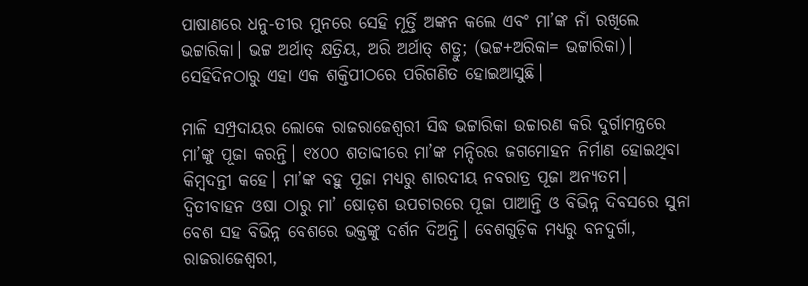ପାଷାଣରେ ଧନୁ-ତୀର ମୁନରେ ସେହି ମୂର୍ତ୍ତି ଅଙ୍କନ କଲେ ଏବଂ ମା’ଙ୍କ ନାଁ ରଖିଲେ ଭଟ୍ଟାରିକା। ଭଟ୍ଟ ଅର୍ଥାତ୍‌ କ୍ଷତ୍ରିୟ, ଅରି ଅର୍ଥାତ୍‌ ଶତ୍ରୁ; (ଭଟ୍ଟ+ଅରିକା= ଭଟ୍ଟାରିକା)। ସେହିଦିନଠାରୁ ଏହା ଏକ ଶକ୍ତିପୀଠରେ ପରିଗଣିତ ହୋଇଆସୁଛି।

ମାଳି ସମ୍ପ୍ରଦାୟର ଲୋକେ ରାଜରାଜେଶ୍ବରୀ ସିଦ୍ଧ ଭଟ୍ଟାରିକା ଉଚ୍ଚାରଣ କରି ଦୁର୍ଗାମନ୍ତ୍ରରେ ମା’ଙ୍କୁ ପୂଜା କରନ୍ତି। ୧୪୦୦ ଶତାବ୍ଦୀରେ ମା’ଙ୍କ ମନ୍ଦିରର ଜଗମୋହନ ନିର୍ମାଣ ହୋଇଥିବା କିମ୍ବଦନ୍ତୀ କହେ। ମା’ଙ୍କ ବହୁ ପୂଜା ମଧ୍ୟରୁ ଶାରଦୀୟ ନବରାତ୍ର ପୂଜା ଅନ୍ୟତମ। ଦ୍ବିତୀବାହନ ଓଷା ଠାରୁ ମା’ ଷୋଡ଼ଶ ଉପଚାରରେ ପୂଜା ପାଆନ୍ତି ଓ ବିଭିନ୍ନ ଦିବସରେ ସୁନା ବେଶ ସହ ବିଭିନ୍ନ ବେଶରେ ଭକ୍ତଙ୍କୁ ଦର୍ଶନ ଦିଅନ୍ତି। ବେଶଗୁଡ଼ିକ ମଧ୍ୟରୁ ବନଦୁର୍ଗା, ରାଜରାଜେଶ୍ବରୀ,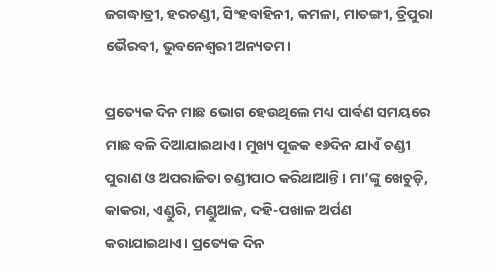ଜଗଦ୍ଧାତ୍ରୀ, ହରଚଣ୍ଡୀ, ସିଂହବାହିନୀ, କମଳା, ମାତଙ୍ଗୀ, ତ୍ରିପୁରା ଭୈରବୀ, ଭୁବନେଶ୍ବରୀ ଅନ୍ୟତମ।

ପ୍ରତ୍ୟେକ ଦିନ ମାଛ ଭୋଗ ହେଉଥିଲେ ମଧ୍ୟ ପାର୍ବଣ ସମୟରେ ମାଛ ବଳି ଦିଆଯାଇଥାଏ। ମୁଖ୍ୟ ପୂଜକ ୧୬ଦିନ ଯାଏଁ ଚଣ୍ଡୀ ପୁରାଣ ଓ ଅପରାଜିତା ଚଣ୍ଡୀପାଠ କରିଥାଆନ୍ତି। ମା’ଙ୍କୁ ଖେଚୁଡ଼ି, କାକରା, ଏଣ୍ଡୁରି, ମଣ୍ଡୁଆଳ, ଦହି-ପଖାଳ ଅର୍ପଣ କରାଯାଇଥାଏ। ପ୍ରତ୍ୟେକ ଦିନ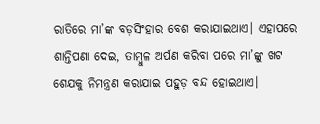ରାତିରେ ମା’ଙ୍କ ବଡ଼ସିଂହାର ବେଶ କରାଯାଇଥାଏ। ଏହାପରେ ଶାନ୍ତିପଣା ଦେଇ, ତାମ୍ବୁଳ ଅର୍ପଣ କରିବା ପରେ ମା’ଙ୍କୁ ଖଟ ଶେଯକୁ ନିମନ୍ତ୍ରଣ କରାଯାଇ ପହୁଡ଼ ବନ୍ଦ ହୋଇଥାଏ।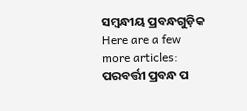ସମ୍ବନ୍ଧୀୟ ପ୍ରବନ୍ଧଗୁଡ଼ିକ
Here are a few more articles:
ପରବର୍ତ୍ତୀ ପ୍ରବନ୍ଧ ପ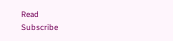Read
Subscribe